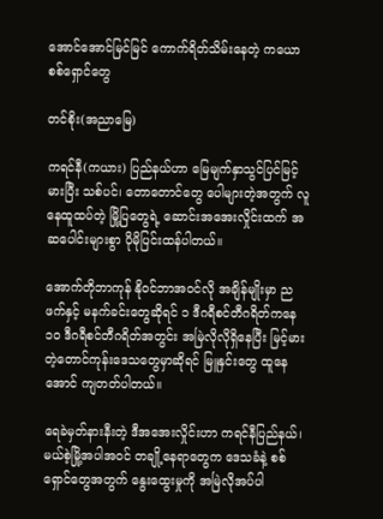အောင်အောင်မြင်မြင် ကောက်ရိတ်သိမ်းနေတဲ့ ကယောစစ်ရှောင်တွေ

တင်စိုး(အညာမြေ)

ကရင်နီ(ကယား) ပြည်နယ်ဟာ မြေမျက်နှာသွင်ပြင်မြင့်မားပြီး သစ်ပင်၊ တောတောင်တွေ ပေါများတဲ့အတွက် လူနေထူထပ်တဲ့ မြို့ပြတွေရဲ့ ဆောင်းအအေးလှိုင်းထက် အဆပေါင်းများစွာ ပိုမိုပြင်းထန်ပါတယ်။

အောက်တိုဘာကုန် နိုဝင်ဘာအဝင်လို အချိန်မျိုးမှာ ညဖက်နှင့် မနက်ခင်းတွေဆိုရင် ၁ ဒီဂရီစင်တီဂရိတ်ကနေ ၁၀ ဒီဂရီစင်တီဂရိတ်အတွင်း အမြဲလိုလိုရှိနေပြီး မြင့်မားတဲ့တောင်ကုန်းဒေသတွေမှာဆိုရင် မြူနှင်းတွေ ထူနေအောင် ကျတတ်ပါတယ်။

ရေခဲမှတ်နားနီးတဲ့ ဒီအအေးလှိုင်းဟာ ကရင်နီပြည်နယ်၊ မယ်စဲ့မြို့အပါအဝင် တချို့နေရာတွေက ဒေသခံနဲ့ စစ်ရှောင်တွေအတွက် နွေးထွေးမှုကို အမြဲလိုအပ်ပါ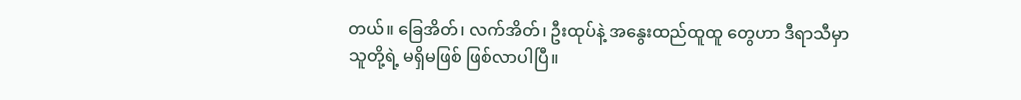တယ်။ ခြေအိတ်၊ လက်အိတ်၊ ဦးထုပ်နဲ့ အနွေးထည်ထူထူ တွေဟာ ဒီရာသီမှာ သူတို့ရဲ့ မရှိမဖြစ် ဖြစ်လာပါပြီ။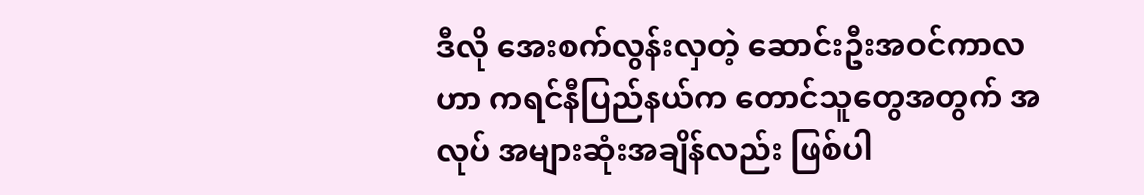ဒီလို အေးစက်လွန်းလှတဲ့ ဆောင်းဦးအဝင်ကာလဟာ ကရင်နီပြည်နယ်က တောင်သူတွေအတွက် အလုပ် အများဆုံးအချိန်လည်း ဖြစ်ပါ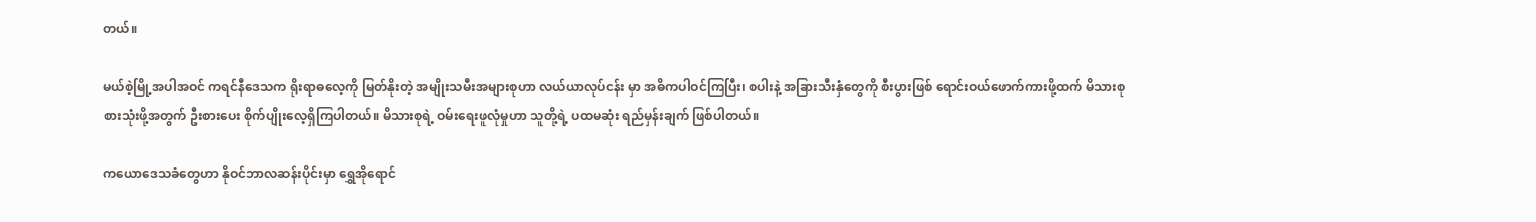တယ်။

မယ်စဲ့မြို့အပါအဝင် ကရင်နီဒေသက ရိုးရာဓလေ့ကို မြတ်နိုးတဲ့ အမျိုးသမီးအများစုဟာ လယ်ယာလုပ်ငန်း မှာ အဓိကပါဝင်ကြပြီး၊ စပါးနဲ့ အခြားသီးနှံတွေကို စီးပွားဖြစ် ရောင်းဝယ်ဖောက်ကားဖို့ထက် မိသားစု စားသုံးဖို့အတွက် ဦးစားပေး စိုက်ပျိုးလေ့ရှိကြပါတယ်။ မိသားစုရဲ့ ဝမ်းရေးဖူလုံမှုဟာ သူတို့ရဲ့ ပထမဆုံး ရည်မှန်းချက် ဖြစ်ပါတယ်။

ကယောဒေသခံတွေဟာ နိုဝင်ဘာလဆန်းပိုင်းမှာ ရွှေအိုရောင်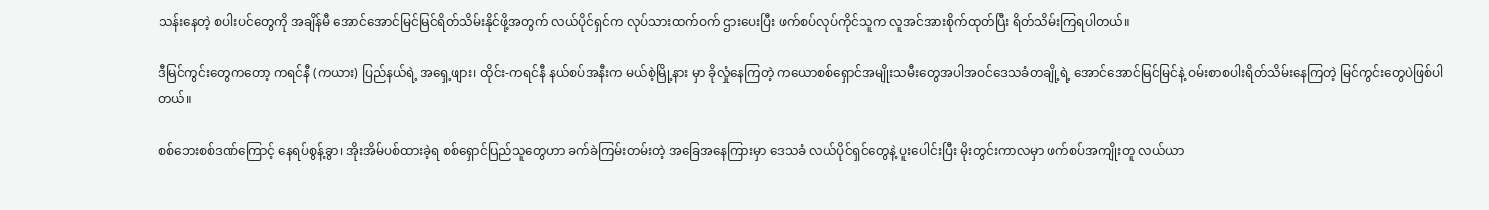သန်းနေတဲ့ စပါးပင်တွေကို အချိန်မီ အောင်အောင်မြင်မြင်ရိတ်သိမ်းနိုင်ဖို့အတွက် လယ်ပိုင်ရှင်က လုပ်သားထက်ဝက် ဌားပေးပြီး ဖက်စပ်လုပ်ကိုင်သူက လူအင်အားစိုက်ထုတ်ပြီး ရိတ်သိမ်းကြရပါတယ်။

ဒီမြင်ကွင်းတွေကတော့ ကရင်နီ (ကယား) ပြည်နယ်ရဲ့ အရှေ့ဖျား၊ ထိုင်း-ကရင်နီ နယ်စပ်အနီးက မယ်စဲ့မြို့နား မှာ ခိုလှုံနေကြတဲ့ ကယောစစ်ရှောင်အမျိုးသမီးတွေအပါအဝင်ဒေသခံတချို့ရဲ့ အောင်အောင်မြင်မြင်နဲ့ ဝမ်းစာစပါးရိတ်သိမ်းနေကြတဲ့ မြင်ကွင်းတွေပဲဖြစ်ပါတယ်။

စစ်ဘေးစစ်ဒဏ်ကြောင့် နေရပ်စွန့်ခွာ၊ အိုးအိမ်ပစ်ထားခဲ့ရ စစ်ရှောင်ပြည်သူတွေဟာ ခက်ခဲကြမ်းတမ်းတဲ့ အခြေအနေကြားမှာ ဒေသခံ လယ်ပိုင်ရှင်တွေနဲ့ ပူးပေါင်းပြီး မိုးတွင်းကာလမှာ ဖက်စပ်အကျိုးတူ လယ်ယာ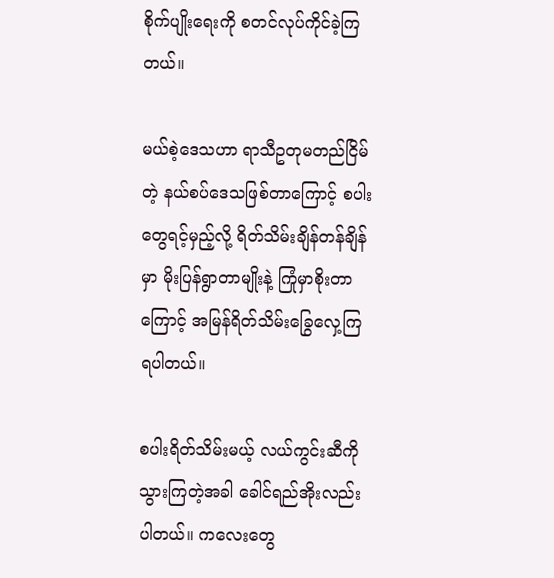စိုက်ပျိုးရေးကို စတင်လုပ်ကိုင်ခဲ့ကြတယ်။

မယ်စဲ့ဒေသဟာ ရာသီဥတုမတည်ငြိမ်တဲ့ နယ်စပ်ဒေသဖြစ်တာကြောင့် စပါးတွေရင့်မှည့်လို့ ရိတ်သိမ်းချိန်တန်ချိန်မှာ မိုးပြန်ရွာတာမျိုးနဲ့ ကြုံမှာစိုးတာကြောင့် အမြန်ရိတ်သိမ်းခြွေလှေ့ကြရပါတယ်။

စပါးရိတ်သိမ်းမယ့် လယ်ကွင်းဆီကို သွားကြတဲ့အခါ ခေါင်ရည်အိုးလည်းပါတယ်။ ကလေးတွေ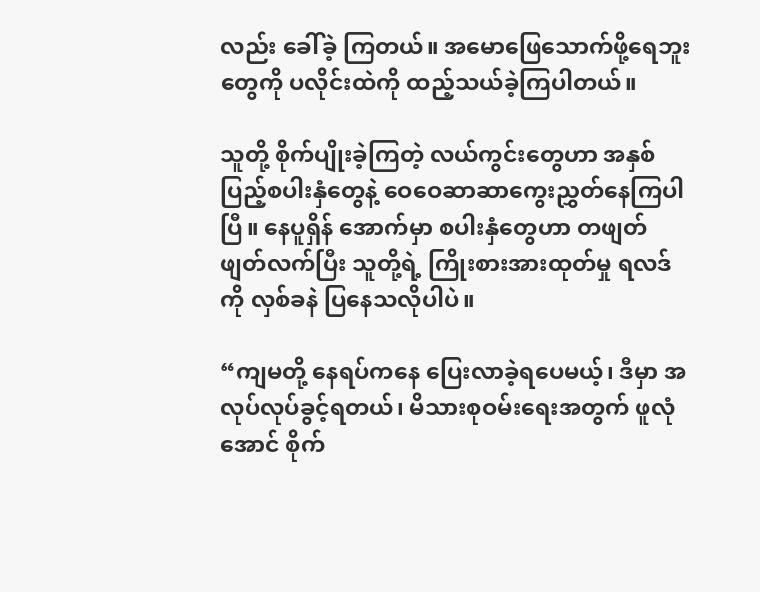လည်း ခေါ်ခဲ့ ကြတယ်။ အမောဖြေသောက်ဖို့ရေဘူးတွေကို ပလိုင်းထဲကို ထည့်သယ်ခဲ့ကြပါတယ်။

သူတို့ စိုက်ပျိုးခဲ့ကြတဲ့ လယ်ကွင်းတွေဟာ အနှစ်ပြည့်စပါးနှံတွေနဲ့ ဝေဝေဆာဆာကွေးညွှတ်နေကြပါပြီ။ နေပူရှိန် အောက်မှာ စပါးနှံတွေဟာ တဖျတ်ဖျတ်လက်ပြီး သူတို့ရဲ့ ကြိုးစားအားထုတ်မှု ရလဒ် ကို လှစ်ခနဲ ပြနေသလိုပါပဲ။

“ကျမတို့ နေရပ်ကနေ ပြေးလာခဲ့ရပေမယ့်၊ ဒီမှာ အလုပ်လုပ်ခွင့်ရတယ်၊ မိသားစုဝမ်းရေးအတွက် ဖူလုံအောင် စိုက်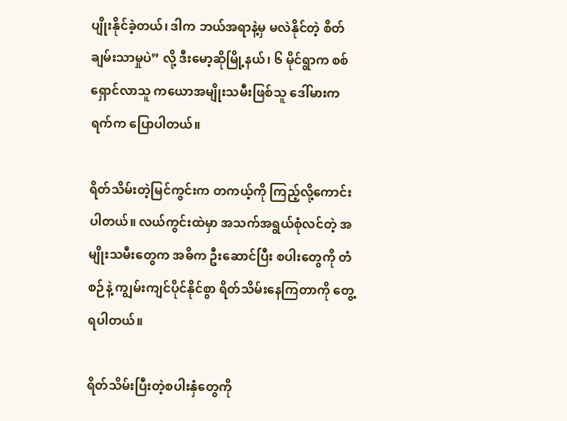ပျိုးနိုင်ခဲ့တယ်၊ ဒါက ဘယ်အရာနဲ့မှ မလဲနိုင်တဲ့ စိတ်ချမ်းသာမှုပဲ” လို့ ဒီးမော့ဆိုမြို့နယ်၊ ၆ မိုင်ရွာက စစ်ရှောင်လာသူ ကယောအမျိုးသမီးဖြစ်သူ ဒေါ်မားကရက်က ပြောပါတယ်။

ရိတ်သိမ်းတဲ့မြင်ကွင်းက တကယ့်ကို ကြည့်လို့ကောင်းပါတယ်။ လယ်ကွင်းထဲမှာ အသက်အရွယ်စုံလင်တဲ့ အမျိုးသမီးတွေက အဓိက ဦးဆောင်ပြီး စပါးတွေကို တံစဉ်နဲ့ ကျွမ်းကျင်ပိုင်နိုင်စွာ ရိတ်သိမ်းနေကြတာကို တွေ့ရပါတယ်။

ရိတ်သိမ်းပြီးတဲ့စပါးနှံတွေကို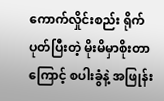ကောက်လှိုင်းစည်း ရိုက်ပုတ်ပြီးတဲ့ မိုးမိမှာစိုးတာကြောင့် စပါးခွံနဲ့ အဖြုန်း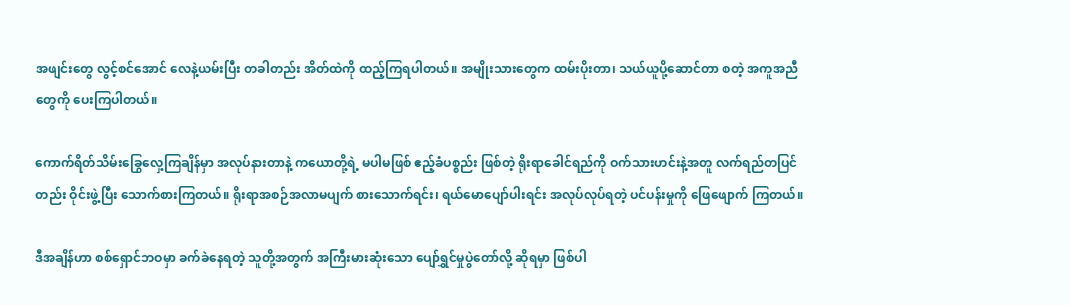အဖျင်းတွေ လွင့်စင်အောင် လေနဲ့ယမ်းပြီး တခါတည်း အိတ်ထဲကို ထည့်ကြရပါတယ်။ အမျိုးသားတွေက ထမ်းပိုးတာ၊ သယ်ယူပို့ဆောင်တာ စတဲ့ အကူအညီတွေကို ပေးကြပါတယ်။

ကောက်ရိတ်သိမ်းခြွေလှေ့ကြချိန်မှာ အလုပ်နားတာနဲ့ ကယောတို့ရဲ့ မပါမဖြစ် ဧည့်ခံပစ္စည်း ဖြစ်တဲ့ ရိုးရာခေါင်ရည်ကို ဝက်သားဟင်းနဲ့အတူ လက်ရည်တပြင်တည်း ဝိုင်းဖွဲ့ပြီး သောက်စားကြတယ်။ ရိုးရာအစဉ်အလာမပျက် စားသောက်ရင်း၊ ရယ်မောပျော်ပါးရင်း အလုပ်လုပ်ရတဲ့ ပင်ပန်းမှုကို ဖြေဖျောက် ကြတယ်။

ဒီအချိန်ဟာ စစ်ရှောင်ဘဝမှာ ခက်ခဲနေရတဲ့ သူတို့အတွက် အကြီးမားဆုံးသော ပျော်ရွှင်မှုပွဲတော်လို့ ဆိုရမှာ ဖြစ်ပါ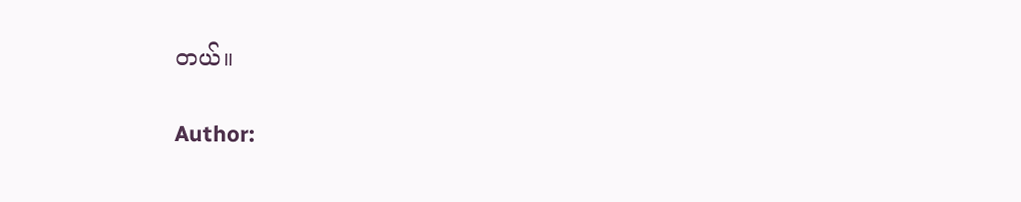တယ်။

Author: